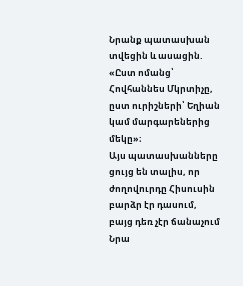Նրանք պատասխան տվեցին և ասացին. «Ըստ ոմանց՝ Հովհաննես Մկրտիչը, ըստ ուրիշների՝ Եղիան կամ մարգարեներից մեկը»։
Այս պատասխանները ցույց են տալիս, որ ժողովուրդը Հիսուսին բարձր էր դասում, բայց դեռ չէր ճանաչում Նրա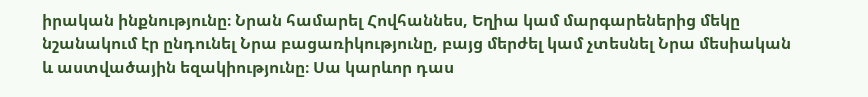իրական ինքնությունը։ Նրան համարել Հովհաննես, Եղիա կամ մարգարեներից մեկը նշանակում էր ընդունել Նրա բացառիկությունը, բայց մերժել կամ չտեսնել Նրա մեսիական և աստվածային եզակիությունը։ Սա կարևոր դաս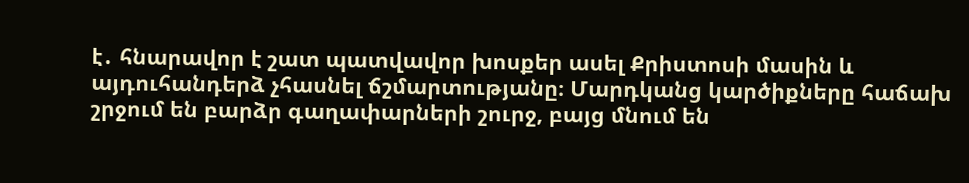է․ հնարավոր է շատ պատվավոր խոսքեր ասել Քրիստոսի մասին և այդուհանդերձ չհասնել ճշմարտությանը։ Մարդկանց կարծիքները հաճախ շրջում են բարձր գաղափարների շուրջ, բայց մնում են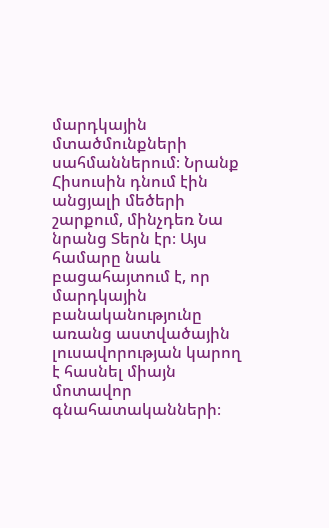մարդկային մտածմունքների սահմաններում։ Նրանք Հիսուսին դնում էին անցյալի մեծերի շարքում, մինչդեռ Նա նրանց Տերն էր։ Այս համարը նաև բացահայտում է, որ մարդկային բանականությունը առանց աստվածային լուսավորության կարող է հասնել միայն մոտավոր գնահատականների։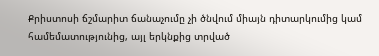Քրիստոսի ճշմարիտ ճանաչումը չի ծնվում միայն դիտարկումից կամ համեմատությունից, այլ երկնքից տրված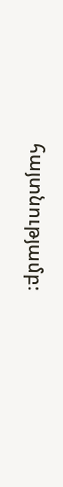հայտնությամբ։